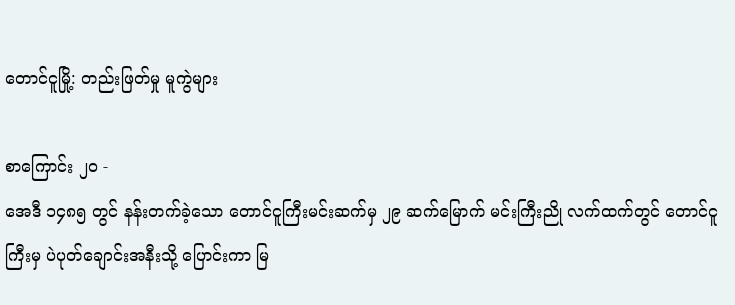တောင်ငူမြို့: တည်းဖြတ်မှု မူကွဲများ

စာကြောင်း ၂၀ -
အေဒီ ၁၄၈၅ တွင် နန်းတက်ခဲ့သော တောင်ငူကြီးမင်းဆက်မှ ၂၉ ဆက်မြောက် မင်းကြီးညို လက်ထက်တွင် တောင်ငူကြီးမှ ပဲပုတ်ချောင်းအနီးသို့ ပြောင်းကာ မြ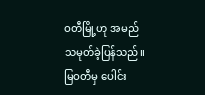ဝတီမြို့ဟု အမည်သမုတ်ခဲ့ပြန်သည်။ မြဝတီမှ ပေါင်း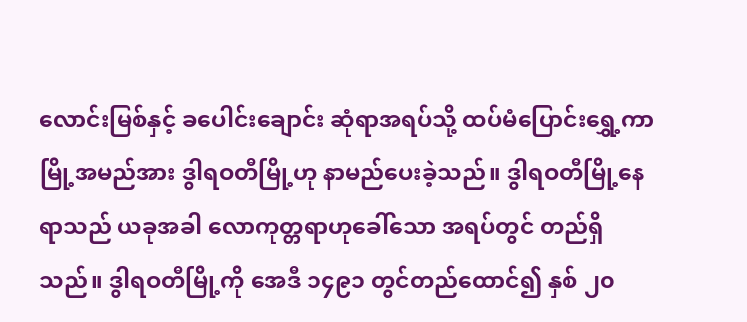လောင်းမြစ်နှင့် ခပေါင်းချောင်း ဆုံရာအရပ်သို့ ထပ်မံပြောင်းရွှေ့ကာ မြို့အမည်အား ဒွါရဝတီမြို့ဟု နာမည်ပေးခဲ့သည်။ ဒွါရဝတီမြို့နေရာသည် ယခုအခါ လောကုတ္တရာဟုခေါ်သော အရပ်တွင် တည်ရှိသည်။ ဒွါရဝတီမြို့ကို အေဒီ ၁၄၉၁ တွင်တည်ထောင်၍ နှစ် ၂၀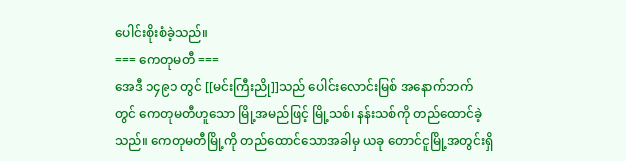ပေါင်းစိုးစံခဲ့သည်။
=== ကေတုမတီ ===
အေဒီ ၁၄၉၁ တွင် [[မင်းကြီးညို]]သည် ပေါင်းလောင်းမြစ် အနောက်ဘက်တွင် ကေတုမတီဟူသော မြို့အမည်ဖြင့် မြို့သစ်၊ နန်းသစ်ကို တည်ထောင်ခဲ့သည်။ ကေတုမတီမြို့ကို တည်ထောင်သောအခါမှ ယခု တောင်ငူမြို့အတွင်းရှိ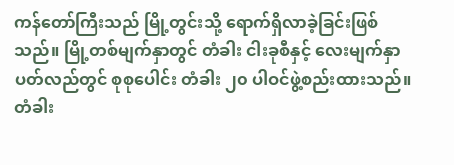ကန်တော်ကြီးသည် မြို့တွင်းသို့ ရောက်ရှိလာခဲ့ခြင်းဖြစ်သည်။ မြို့တစ်မျက်နှာတွင် တံခါး ငါးခုစီနှင့် လေးမျက်နှာပတ်လည်တွင် စုစုပေါင်း တံခါး ၂၀ ပါဝင်ဖွဲ့စည်းထားသည်။ တံခါး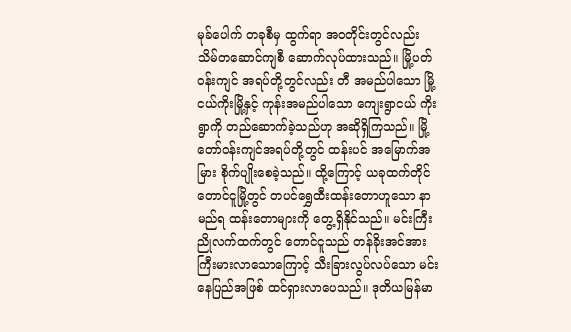မုခ်ပေါက် တခုစီမှ ထွက်ရာ အဝတိုင်းတွင်လည်း သိမ်တဆောင်ကျစီ ဆောက်လုပ်ထားသည်။ မြို့ပတ်ဝန်းကျင် အရပ်တို့တွင်လည်း တီ အမည်ပါသော မြို့ငယ်ကိုးမြို့နှင့် ကုန်းအမည်ပါသော ကျေးရွာငယ် ကိုးရွာကို တည်ဆောက်ခဲ့သည်ဟု အဆိုရှိကြသည်။ မြို့တော်ဝန်းကျင်အရပ်တို့တွင် ထန်းပင် အမြောက်အမြား စိုက်ပျိုးစေခဲ့သည်။ ထို့ကြောင့် ယခုထက်တိုင် တောင်ငူမြို့တွင် တပင်ရွှေထီးထန်းတောဟူသော နာမည်ရ ထန်းတောများကို တွေ့ရှိနိုင်သည်။ မင်းကြီးညိုလက်ထက်တွင် တောင်ငူသည် တန်ခိုးအင်အား ကြီးမားလာသောကြောင့် သီးခြားလွပ်လပ်သော မင်းနေပြည်အဖြစ် ထင်ရှားလာပေသည်။ ဒုတိယမြန်မာ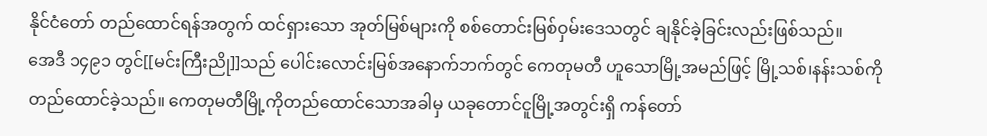နိုင်ငံတော် တည်ထောင်ရန်အတွက် ထင်ရှားသော အုတ်မြစ်များကို စစ်တောင်းမြစ်ဝှမ်းဒေသတွင် ချနိုင်ခဲ့ခြင်းလည်းဖြစ်သည်။
အေဒီ ၁၄၉၁ တွင်[[မင်းကြီးညို]]သည် ပေါင်းလောင်းမြစ်အနောက်ဘက်တွင် ကေတုမတီ ဟူသောမြို့အမည်ဖြင့် မြို့သစ်၊နန်းသစ်ကို တည်ထောင်ခဲ့သည်။ ကေတုမတီမြို့ကိုတည်ထောင်သောအခါမှ ယခုတောင်ငူမြို့အတွင်းရှိ ကန်တော်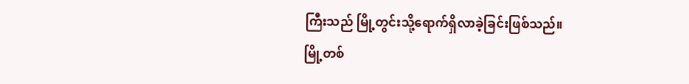ကြီးသည် မြို့တွင်းသို့ရောက်ရှိလာခဲ့ခြင်းဖြစ်သည်။
မြို့တစ်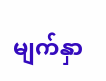မျက်နှာ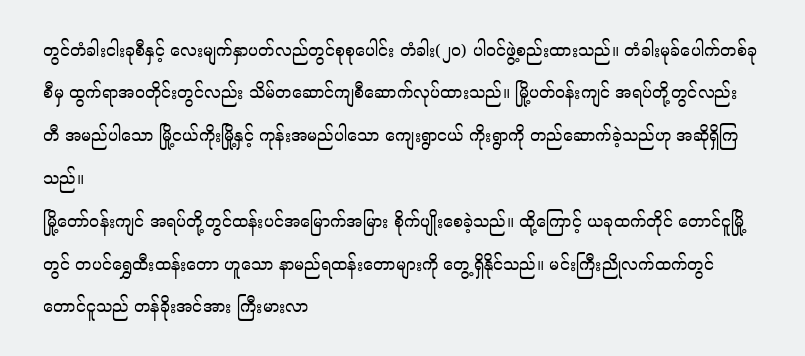တွင်တံခါးငါးခုစီနှင့် လေးမျက်နှာပတ်လည်တွင်စုစုပေါင်း တံခါး(၂၀) ပါဝင်ဖွဲ့စည်းထားသည်။ တံခါးမုခ်ပေါက်တစ်ခုစီမှ ထွက်ရာအဝတိုင်းတွင်လည်း သိမ်တဆောင်ကျစီဆောက်လုပ်ထားသည်။ မြို့ပတ်ဝန်းကျင် အရပ်တို့တွင်လည်း တီ အမည်ပါသော မြို့ငယ်ကိုးမြို့နှင့် ကုန်းအမည်ပါသော ကျေးရွာငယ် ကိုးရွာကို တည်ဆောက်ခဲ့သည်ဟု အဆိုရှိကြသည်။
မြို့တော်ဝန်းကျင် အရပ်တို့တွင်ထန်းပင်အမြောက်အမြား စိုက်ပျိုးစေခဲ့သည်။ ထို့ကြောင့် ယခုထက်တိုင် တောင်ငူမြို့တွင် တပင်ရွှေထီးထန်းတော ဟူသော နာမည်ရထန်းတောများကို တွေ့ရှိနိုင်သည်။ မင်းကြီးညိုလက်ထက်တွင် တောင်ငူသည် တန်ခိုးအင်အား ကြီးမားလာ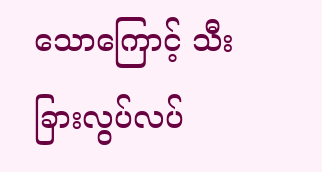သောကြောင့် သီးခြားလွပ်လပ်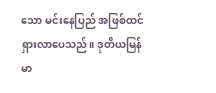သော မင်းနေပြည် အဖြစ်ထင်ရှားလာပေသည်။ ဒုတိယမြန်မာ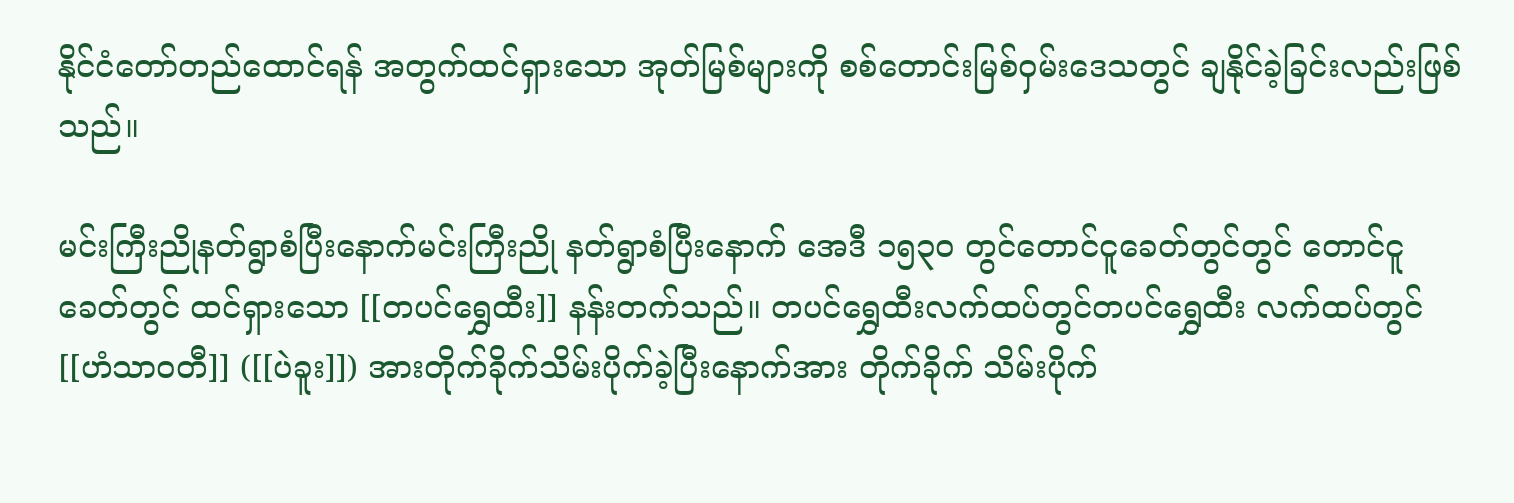နိုင်ငံတော်တည်ထောင်ရန် အတွက်ထင်ရှားသော အုတ်မြစ်များကို စစ်တောင်းမြစ်ဝှမ်းဒေသတွင် ချနိုင်ခဲ့ခြင်းလည်းဖြစ်သည်။

မင်းကြီးညိုနတ်ရွာစံပြီးနောက်မင်းကြီးညို နတ်ရွာစံပြီးနောက် အေဒီ ၁၅၃၀ တွင်တောင်ငူခေတ်တွင်တွင် တောင်ငူခေတ်တွင် ထင်ရှားသော [[တပင်ရွှေထီး]] နန်းတက်သည်။ တပင်ရွှေထီးလက်ထပ်တွင်တပင်ရွှေထီး လက်ထပ်တွင် [[ဟံသာဝတီ]] ([[ပဲခူး]]) အားတိုက်ခိုက်သိမ်းပိုက်ခဲ့ပြီးနောက်အား တိုက်ခိုက် သိမ်းပိုက်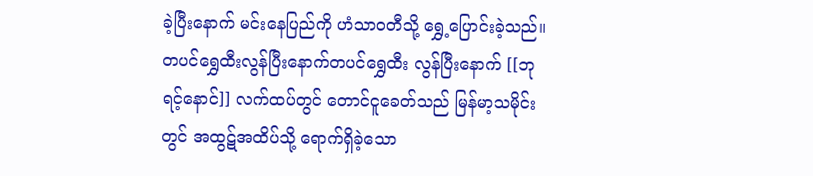ခဲ့ပြီးနောက် မင်းနေပြည်ကို ဟံသာဝတီသို့ ရွှေ့ပြောင်းခဲ့သည်။ တပင်ရွှေထီးလွန်ပြီးနောက်တပင်ရွှေထီး လွန်ပြီးနောက် [[ဘုရင့်နောင်]] လက်ထပ်တွင် တောင်ငူခေတ်သည် မြန်မာ့သမိုင်းတွင် အထွဋ်အထိပ်သို့ ရောက်ရှိခဲ့သော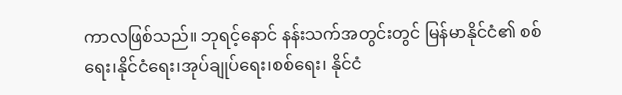ကာလဖြစ်သည်။ ဘုရင့်နောင် နန်းသက်အတွင်းတွင် မြန်မာနိုင်ငံ၏ စစ်ရေး၊နိုင်ငံရေး၊အုပ်ချုပ်ရေး၊စစ်ရေး၊ နိုင်ငံ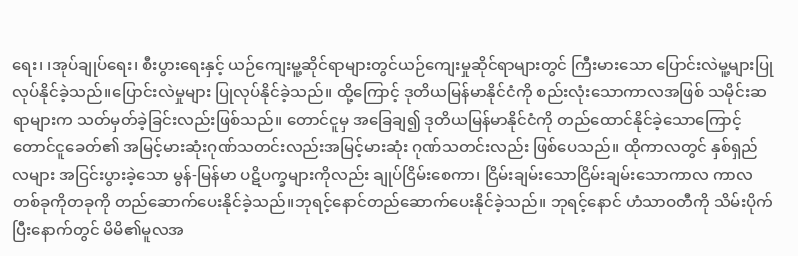ရေး၊ ၊အုပ်ချုပ်ရေး၊ စီးပွားရေးနှင့် ယဉ်ကျေးမူ့ဆိုင်ရာများတွင်ယဉ်ကျေးမှုဆိုင်ရာများတွင် ကြီးမားသော ပြောင်းလဲမူ့များပြုလုပ်နိုင်ခဲ့သည်။ပြောင်းလဲမှုများ ပြုလုပ်နိုင်ခဲ့သည်။ ထို့ကြောင့် ဒုတိယမြန်မာနိုင်ငံကို စည်းလုံးသောကာလအဖြစ် သမိုင်းဆရာများက သတ်မှတ်ခဲ့ခြင်းလည်းဖြစ်သည်။ တောင်ငူမှ အခြေချ၍ ဒုတိယမြန်မာနိုင်ငံကို တည်ထောင်နိုင်ခဲ့သောကြောင့် တောင်ငူခေတ်၏ အမြင့်မားဆုံးဂုဏ်သတင်းလည်းအမြင့်မားဆုံး ဂုဏ်သတင်းလည်း ဖြစ်ပေသည်။ ထိုကာလတွင် နှစ်ရှည်လများ အငြင်းပွားခဲ့သော မွန်-မြန်မာ ပဋိပက္ခများကိုလည်း ချုပ်ငြိမ်းစေကာ၊ ငြိမ်းချမ်းသောငြိမ်းချမ်းသောကာလ ကာလတစ်ခုကိုတခုကို တည်ဆောက်ပေးနိုင်ခဲ့သည်။ဘုရင့်နောင်တည်ဆောက်ပေးနိုင်ခဲ့သည်။ ဘုရင့်နောင် ဟံသာဝတီကို သိမ်းပိုက်ပြီးနောက်တွင် မိမိ၏မူလအ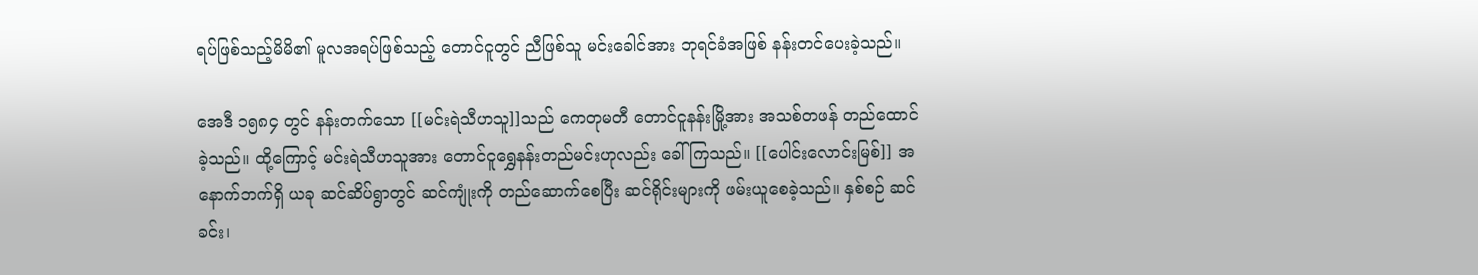ရပ်ဖြစ်သည့်မိမိ၏ မူလအရပ်ဖြစ်သည့် တောင်ငူတွင် ညီဖြစ်သူ မင်းခေါင်အား ဘုရင်ခံအဖြစ် နန်းတင်ပေးခဲ့သည်။

အေဒီ ၁၅၈၄ တွင် နန်းတက်သော [[မင်းရဲသီဟသူ]]သည် ကေတုမတီ တောင်ငူနန်းမြို့အား အသစ်တဖန် တည်ထောင်ခဲ့သည်။ ထို့ကြောင့် မင်းရဲသီဟသူအား တောင်ငူရွှေနန်းတည်မင်းဟုလည်း ခေါ်ကြသည်။ [[ပေါင်းလောင်းမြစ်]] အနောက်ဘက်ရှိ ယခု ဆင်ဆိပ်ရွာတွင် ဆင်ကျုံးကို တည်ဆောက်စေပြီး ဆင်ရိုင်းများကို ဖမ်းယူစေခဲ့သည်။ နှစ်စဉ် ဆင်ခင်း၊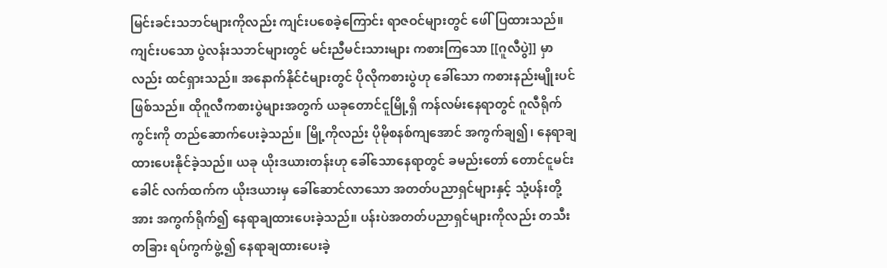မြင်းခင်းသဘင်များကိုလည်း ကျင်းပစေခဲ့ကြောင်း ရာဇဝင်များတွင် ဖေါ်ပြထားသည်။ ကျင်းပသော ပွဲလန်းသဘင်များတွင် မင်းညီမင်းသားများ ကစားကြသော [[ဂူလီပွဲ]] မှာလည်း ထင်ရှားသည်။ အနောက်နိုင်ငံများတွင် ပိုလိုကစားပွဲဟု ခေါ်သော ကစားနည်းမျိုးပင်ဖြစ်သည်။ ထိုဂူလီကစားပွဲများအတွက် ယခုတောင်ငူမြို့ရှိ ကန်လမ်းနေရာတွင် ဂူလီရိုက်ကွင်းကို တည်ဆောက်ပေးခဲ့သည်။ မြို့ကိုလည်း ပိုမိုစနစ်ကျအောင် အကွက်ချ၍၊ နေရာချထားပေးနိုင်ခဲ့သည်။ ယခု ယိုးဒယားတန်းဟု ခေါ်သောနေရာတွင် ခမည်းတော် တောင်ငူမင်းခေါင် လက်ထက်က ယိုးဒယားမှ ခေါ်ဆောင်လာသော အတတ်ပညာရှင်များနှင့် သုံ့ပန်းတို့အား အကွက်ရိုက်၍ နေရာချထားပေးခဲ့သည်။ ပန်းပဲအတတ်ပညာရှင်များကိုလည်း တသီးတခြား ရပ်ကွက်ဖွဲ့၍ နေရာချထားပေးခဲ့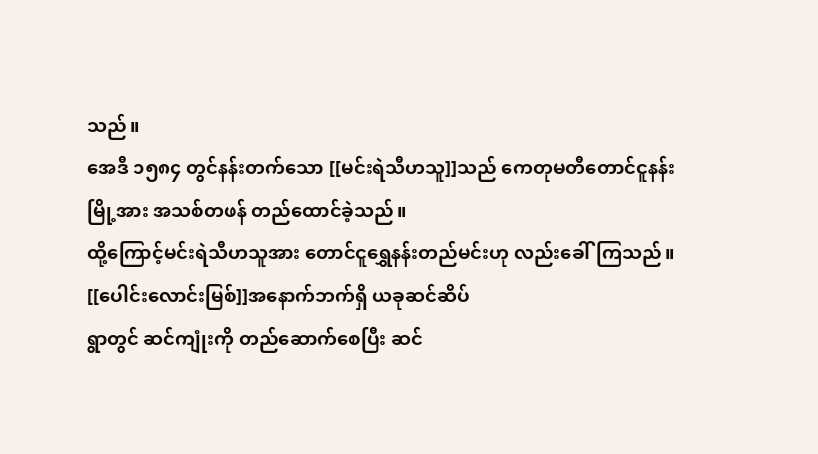သည်။
အေဒီ ၁၅၈၄ တွင်နန်းတက်သော [[မင်းရဲသီဟသူ]]သည် ကေတုမတီတောင်ငူနန်းမြို့အား အသစ်တဖန် တည်ထောင်ခဲ့သည်။
ထို့ကြောင့်မင်းရဲသီဟသူအား တောင်ငူရွှေနန်းတည်မင်းဟု လည်းခေါ်ကြသည်။ [[ပေါင်းလောင်းမြစ်]]အနောက်ဘက်ရှိ ယခုဆင်ဆိပ်
ရွာတွင် ဆင်ကျုံးကို တည်ဆောက်စေပြီး ဆင်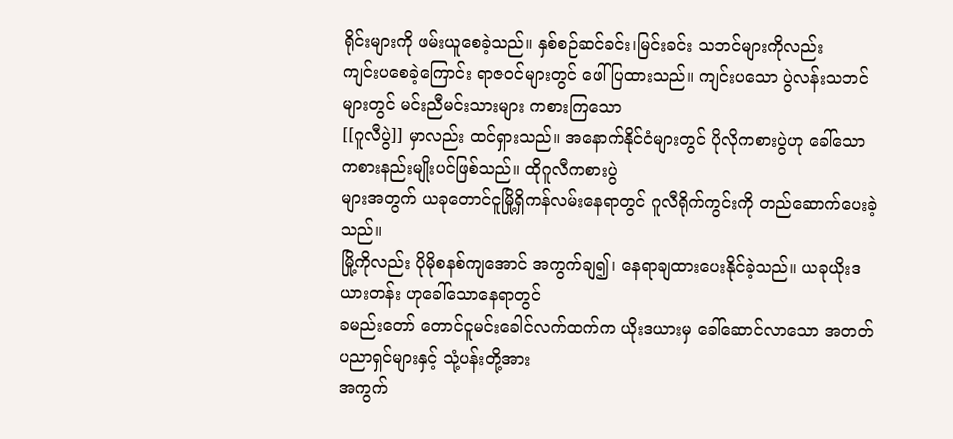ရိုင်းများကို ဖမ်းယူစေခဲ့သည်။ နှစ်စဉ်ဆင်ခင်း၊မြင်းခင်း သဘင်များကိုလည်း
ကျင်းပစေခဲ့ကြောင်း ရာဇဝင်များတွင် ဖေါ်ပြထားသည်။ ကျင်းပသော ပွဲလန်းသဘင်များတွင် မင်းညီမင်းသားများ ကစားကြသော
[[ဂူလီပွဲ]] မှာလည်း ထင်ရှားသည်။ အနောက်နိုင်ငံများတွင် ပိုလိုကစားပွဲဟု ခေါ်သော ကစားနည်းမျိုးပင်ဖြစ်သည်။ ထိုဂူလီကစားပွဲ
များအတွက် ယခုတောင်ငူမြို့ရှိကန်လမ်းနေရာတွင် ဂူလီရိုက်ကွင်းကို တည်ဆောက်ပေးခဲ့သည်။
မြို့ကိုလည်း ပိုမိုစနစ်ကျအောင် အကွက်ချ၍၊ နေရာချထားပေးနိုင်ခဲ့သည်။ ယခုယိုးဒယားတန်း ဟုခေါ်သောနေရာတွင်
ခမည်းတော် တောင်ငူမင်းခေါင်လက်ထက်က ယိုးဒယားမှ ခေါ်ဆောင်လာသော အတတ်ပညာရှင်များနှင့် သုံ့ပန်းတို့အား
အကွက်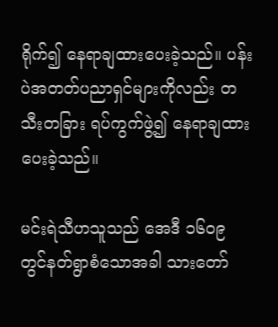ရိုက်၍ နေရာချထားပေးခဲ့သည်။ ပန်းပဲအတတ်ပညာရှင်များကိုလည်း တသီးတခြား ရပ်ကွက်ဖွဲ့၍ နေရာချထားပေးခဲ့သည်။

မင်းရဲသီဟသူသည် အေဒီ ၁၆၀၉ တွင်နတ်ရွာစံသောအခါ သားတော်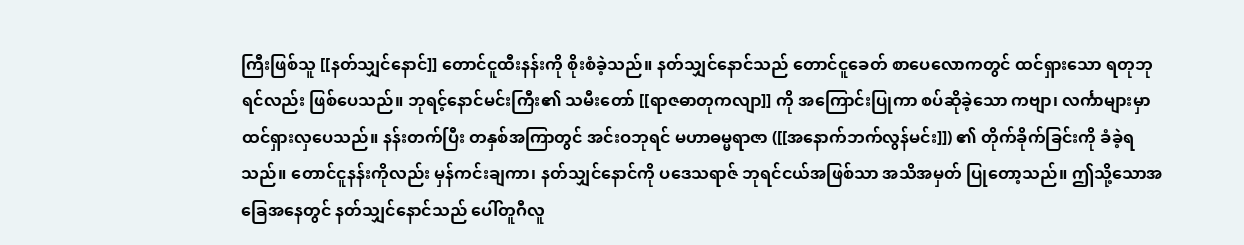ကြီးဖြစ်သူ [[နတ်သျှင်နောင်]] တောင်ငူထီးနန်းကို စိုးစံခဲ့သည်။ နတ်သျှင်နောင်သည် တောင်ငူခေတ် စာပေလောကတွင် ထင်ရှားသော ရတုဘုရင်လည်း ဖြစ်ပေသည်။ ဘုရင့်နောင်မင်းကြီး၏ သမီးတော် [[ရာဇဓာတုကလျာ]] ကို အကြောင်းပြုကာ စပ်ဆိုခဲ့သော ကဗျာ၊ လင်္ကာများမှာ ထင်ရှားလှပေသည်။ နန်းတက်ပြီး တနှစ်အကြာတွင် အင်းဝဘုရင် မဟာဓမ္မရာဇာ ([[အနောက်ဘက်လွန်မင်း]]) ၏ တိုက်ခိုက်ခြင်းကို ခံခဲ့ရသည်။ တောင်ငူနန်းကိုလည်း မှန်ကင်းချကာ၊ နတ်သျှင်နောင်ကို ပဒေသရာဇ် ဘုရင်ငယ်အဖြစ်သာ အသိအမှတ် ပြုတော့သည်။ ဤသို့သောအခြေအနေတွင် နတ်သျှင်နောင်သည် ပေါ်တူဂီလူ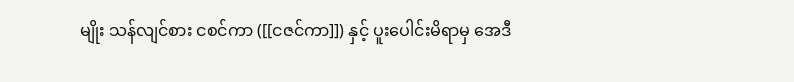မျိုး သန်လျင်စား ငစင်ကာ ([[ငဇင်ကာ]]) နှင့် ပူးပေါင်းမိရာမှ အေဒီ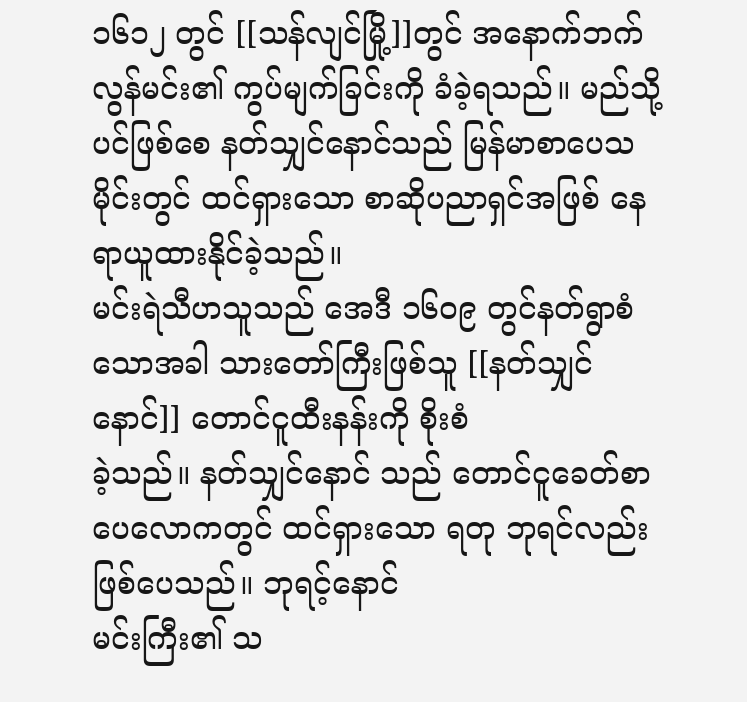၁၆၁၂ တွင် [[သန်လျင်မြို့]]တွင် အနောက်ဘက်လွန်မင်း၏ ကွပ်မျက်ခြင်းကို ခံခဲ့ရသည်။ မည်သို့ပင်ဖြစ်စေ နတ်သျှင်နောင်သည် မြန်မာစာပေသမိုင်းတွင် ထင်ရှားသော စာဆိုပညာရှင်အဖြစ် နေရာယူထားနိုင်ခဲ့သည်။
မင်းရဲသီဟသူသည် အေဒီ ၁၆၀၉ တွင်နတ်ရွာစံသောအခါ သားတော်ကြီးဖြစ်သူ [[နတ်သျှင်နောင်]] တောင်ငူထီးနန်းကို စိုးစံ
ခဲ့သည်။ နတ်သျှင်နောင် သည် တောင်ငူခေတ်စာပေလောကတွင် ထင်ရှားသော ရတု ဘုရင်လည်းဖြစ်ပေသည်။ ဘုရင့်နောင်
မင်းကြီး၏ သ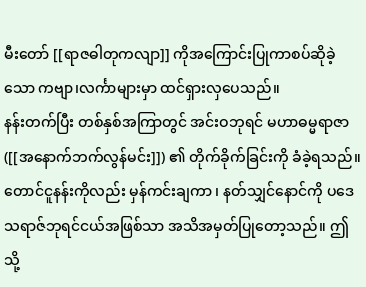မီးတော် [[ရာဇဓါတုကလျာ]] ကိုအကြောင်းပြုကာစပ်ဆိုခဲ့သော ကဗျာ၊လင်္ကာများမှာ ထင်ရှားလှပေသည်။
နန်းတက်ပြီး တစ်နှစ်အကြာတွင် အင်းဝဘုရင် မဟာဓမ္မရာဇာ([[အနောက်ဘက်လွန်မင်း]]) ၏ တိုက်ခိုက်ခြင်းကို ခံခဲ့ရသည်။
တောင်ငူနန်းကိုလည်း မှန်ကင်းချကာ ၊ နတ်သျှင်နောင်ကို ပဒေသရာဇ်ဘုရင်ငယ်အဖြစ်သာ အသိအမှတ်ပြုတော့သည်။ ဤသို့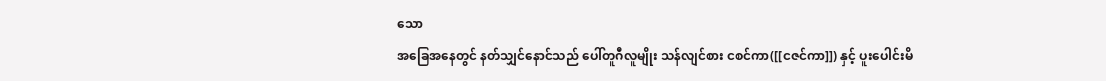သော
အခြေအနေတွင် နတ်သျှင်နောင်သည် ပေါ်တူဂီလူမျိုး သန်လျင်စား ငစင်ကာ([[ငဇင်ကာ]]) နှင့် ပူးပေါင်းမိ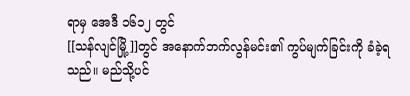ရာမှ အေဒီ ၁၆၁၂ တွင်
[[သန်လျင်မြို့]]တွင် အနောက်ဘက်လွန်မင်း၏ ကွပ်မျက်ခြင်းကို ခံခဲ့ရသည်။ မည်သို့ပင်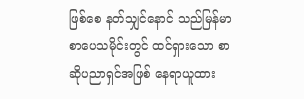ဖြစ်စေ နတ်သျှင်နောင် သည်မြန်မာ
စာပေသမိုင်းတွင် ထင်ရှားသော စာဆိုပညာရှင်အဖြစ် နေရာယူထား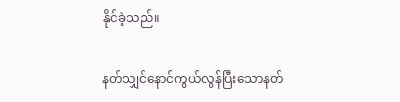နိုင်ခဲ့သည်။

နတ်သျှင်နောင်ကွယ်လွန်ပြီးသောနတ်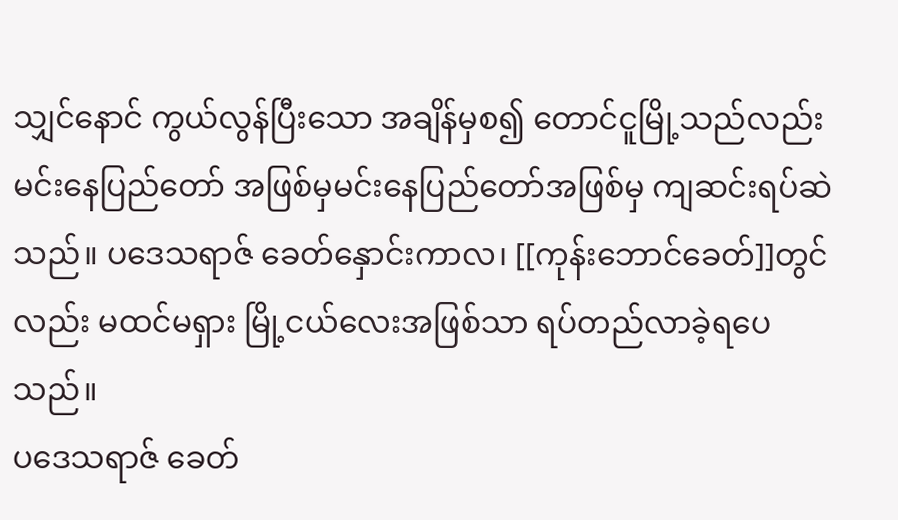သျှင်နောင် ကွယ်လွန်ပြီးသော အချိန်မှစ၍ တောင်ငူမြို့သည်လည်း မင်းနေပြည်တော် အဖြစ်မှမင်းနေပြည်တော်အဖြစ်မှ ကျဆင်းရပ်ဆဲသည်။ ပဒေသရာဇ် ခေတ်နှောင်းကာလ၊ [[ကုန်းဘောင်ခေတ်]]တွင်လည်း မထင်မရှား မြို့ငယ်လေးအဖြစ်သာ ရပ်တည်လာခဲ့ရပေသည်။
ပဒေသရာဇ် ခေတ်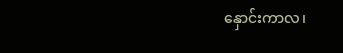နှောင်းကာလ၊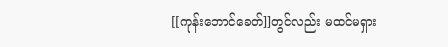[[ကုန်းဘောင်ခေတ်]]တွင်လည်း မထင်မရှား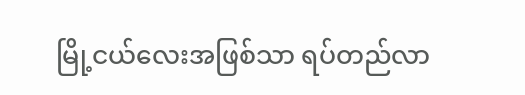မြို့ငယ်လေးအဖြစ်သာ ရပ်တည်လာ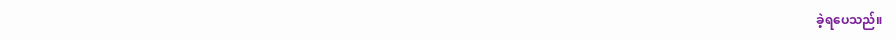ခဲ့ရပေသည်။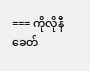=== ကိုလိုနီခေတ်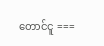တောင်ငူ ===